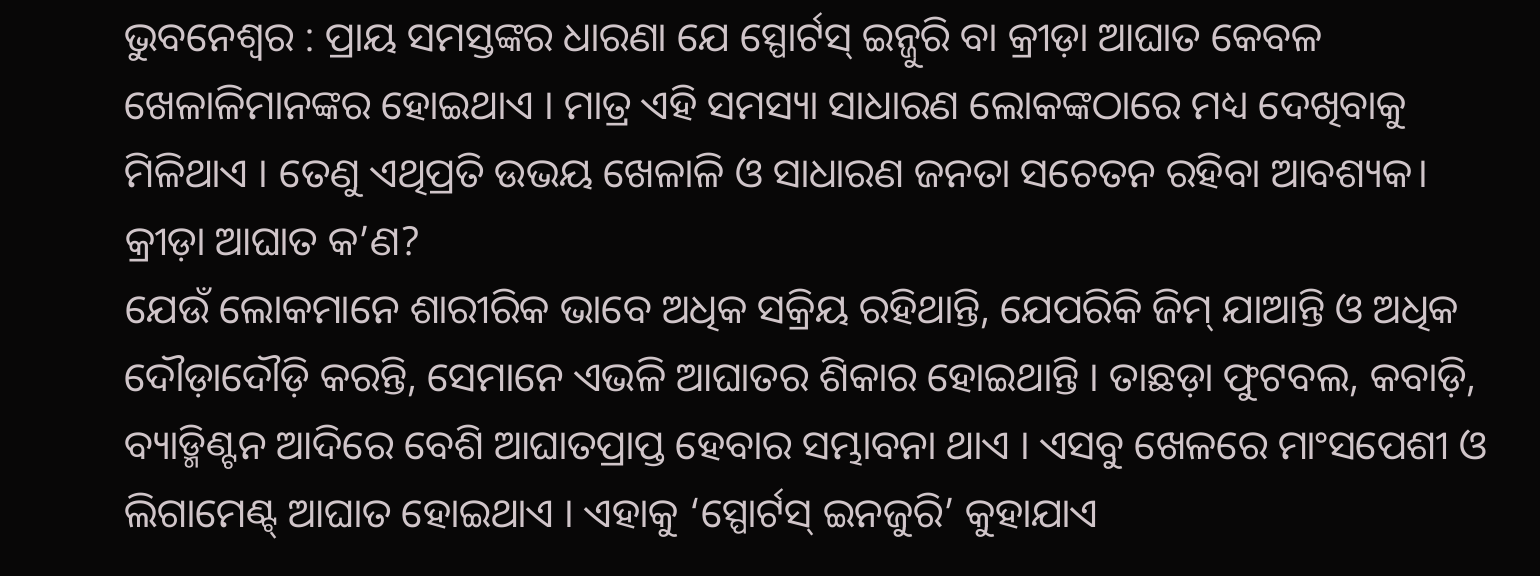ଭୁବନେଶ୍ଵର : ପ୍ରାୟ ସମସ୍ତଙ୍କର ଧାରଣା ଯେ ସ୍ପୋର୍ଟସ୍ ଇନ୍ଜୁରି ବା କ୍ରୀଡ଼ା ଆଘାତ କେବଳ ଖେଳାଳିମାନଙ୍କର ହୋଇଥାଏ । ମାତ୍ର ଏହି ସମସ୍ୟା ସାଧାରଣ ଲୋକଙ୍କଠାରେ ମଧ୍ୟ ଦେଖିବାକୁ ମିଳିଥାଏ । ତେଣୁ ଏଥିପ୍ରତି ଉଭୟ ଖେଳାଳି ଓ ସାଧାରଣ ଜନତା ସଚେତନ ରହିବା ଆବଶ୍ୟକ।
କ୍ରୀଡ଼ା ଆଘାତ କ’ଣ?
ଯେଉଁ ଲୋକମାନେ ଶାରୀରିକ ଭାବେ ଅଧିକ ସକ୍ରିୟ ରହିଥାନ୍ତି, ଯେପରିକି ଜିମ୍ ଯାଆନ୍ତି ଓ ଅଧିକ ଦୌଡ଼ାଦୌଡ଼ି କରନ୍ତି, ସେମାନେ ଏଭଳି ଆଘାତର ଶିକାର ହୋଇଥାନ୍ତି । ତାଛଡ଼ା ଫୁଟବଲ, କବାଡ଼ି, ବ୍ୟାଡ୍ମିଣ୍ଟନ ଆଦିରେ ବେଶି ଆଘାତପ୍ରାପ୍ତ ହେବାର ସମ୍ଭାବନା ଥାଏ । ଏସବୁ ଖେଳରେ ମାଂସପେଶୀ ଓ ଲିଗାମେଣ୍ଟ୍ ଆଘାତ ହୋଇଥାଏ । ଏହାକୁ ‘ସ୍ପୋର୍ଟସ୍ ଇନଜୁରି’ କୁହାଯାଏ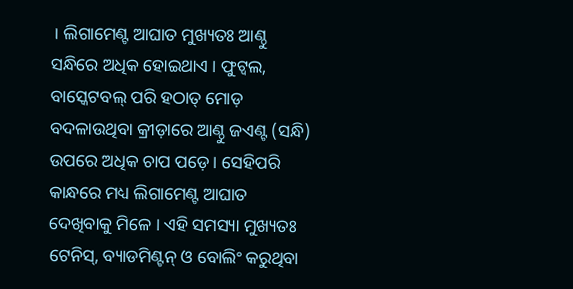। ଲିଗାମେଣ୍ଟ ଆଘାତ ମୁଖ୍ୟତଃ ଆଣ୍ଠୁ ସନ୍ଧିରେ ଅଧିକ ହୋଇଥାଏ । ଫୁଟ୍ବଲ, ବାସ୍କେଟବଲ୍ ପରି ହଠାତ୍ ମୋଡ଼ ବଦଳାଉଥିବା କ୍ରୀଡ଼ାରେ ଆଣ୍ଠୁ ଜଏଣ୍ଟ (ସନ୍ଧି) ଉପରେ ଅଧିକ ଚାପ ପଡ଼େ । ସେହିପରି କାନ୍ଧରେ ମଧ୍ୟ ଲିଗାମେଣ୍ଟ ଆଘାତ ଦେଖିବାକୁ ମିଳେ । ଏହି ସମସ୍ୟା ମୁଖ୍ୟତଃ ଟେନିସ୍, ବ୍ୟାଡମିଣ୍ଟନ୍ ଓ ବୋଲିଂ କରୁଥିବା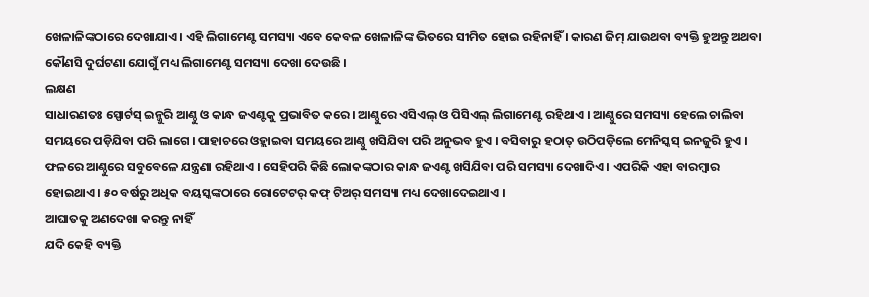ଖେଳାଳିଙ୍କଠାରେ ଦେଖାଯାଏ । ଏହି ଲିଗାମେଣ୍ଟ ସମସ୍ୟା ଏବେ କେବଳ ଖେଳାଳିଙ୍କ ଭିତରେ ସୀମିତ ହୋଇ ରହିନାହିଁ । କାରଣ ଜିମ୍ ଯାଉଥବା ବ୍ୟକ୍ତି ହୁଅନ୍ତୁ ଅଥବା କୌଣସି ଦୁର୍ଘଟଣା ଯୋଗୁଁ ମଧ୍ୟ ଲିଗାମେଣ୍ଟ ସମସ୍ୟା ଦେଖା ଦେଉଛି ।
ଲକ୍ଷଣ
ସାଧାରଣତଃ ସ୍ପୋର୍ଟସ୍ ଇନ୍ଜୁରି ଆଣ୍ଠୁ ଓ କାନ୍ଧ ଜଏଣ୍ଟକୁ ପ୍ରଭାବିତ କରେ । ଆଣ୍ଠୁରେ ଏସିଏଲ୍ ଓ ପିସିଏଲ୍ ଲିଗାମେଣ୍ଟ ରହିଥାଏ । ଆଣ୍ଠୁରେ ସମସ୍ୟା ହେଲେ ଚାଲିବା ସମୟରେ ପଡ଼ିଯିବା ପରି ଲାଗେ । ପାହାଚରେ ଓହ୍ଲାଇବା ସମୟରେ ଆଣ୍ଠୁ ଖସିଯିବା ପରି ଅନୁଭବ ହୁଏ । ବସିବାରୁ ହଠାତ୍ ଉଠିପଡ଼ିଲେ ମେନିସ୍କସ୍ ଇନଜୁରି ହୁଏ । ଫଳରେ ଆଣ୍ଠୁରେ ସବୁବେଳେ ଯନ୍ତ୍ରଣା ରହିଥାଏ । ସେହିପରି କିଛି ଲୋକଙ୍କଠାର କାନ୍ଧ ଜଏଣ୍ଟ ଖସିଯିବା ପରି ସମସ୍ୟା ଦେଖାଦିଏ । ଏପରିକି ଏହା ବାରମ୍ବାର ହୋଇଥାଏ । ୫୦ ବର୍ଷରୁ ଅଧିକ ବୟସ୍କଙ୍କଠାରେ ରୋଟେଟର୍ କଫ୍ ଟିଅର୍ ସମସ୍ୟା ମଧ୍ୟ ଦେଖାଦେଇଥାଏ ।
ଆଘାତକୁ ଅଣଦେଖା କରନ୍ତୁ ନାହିଁ
ଯଦି କେହି ବ୍ୟକ୍ତି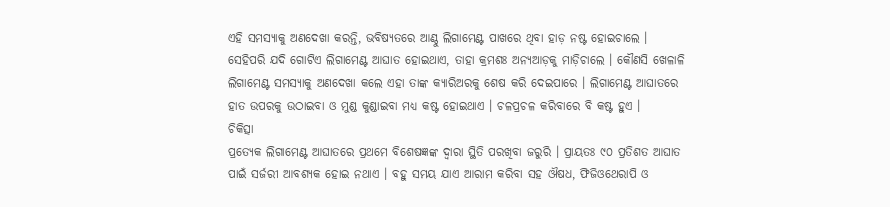ଏହି ସମସ୍ୟାକୁ ଅଣଦେଖା କରନ୍ତି, ଭବିଷ୍ୟତରେ ଆଣ୍ଠୁ ଲିଗାମେଣ୍ଟ ପାଖରେ ଥିବା ହାଡ଼ ନଷ୍ଟ ହୋଇଚାଲେ । ସେହିପରି ଯଦି ଗୋଟିଏ ଲିଗାମେଣ୍ଟ ଆଘାତ ହୋଇଥାଏ, ତାହା କ୍ରମଶଃ ଅନ୍ୟଆଡ଼କୁ ମାଡ଼ିଚାଲେ । କୌଣସି ଖେଳାଳି ଲିଗାମେଣ୍ଟ ସମସ୍ୟାକୁ ଅଣଦେଖା କଲେ ଏହା ତାଙ୍କ କ୍ୟାରିଅରକୁ ଶେଷ କରି ଦେଇପାରେ । ଲିଗାମେଣ୍ଟ ଆଘାତରେ ହାତ ଉପରକୁ ଉଠାଇବା ଓ ମୁଣ୍ଡ କୁଣ୍ଡାଇବା ମଧ୍ୟ କଷ୍ଟ ହୋଇଥାଏ । ଚଳପ୍ରଚଳ କରିବାରେ ବି କଷ୍ଟ ହୁଏ ।
ଚିକିତ୍ସା
ପ୍ରତ୍ୟେକ ଲିଗାମେଣ୍ଟ ଆଘାତରେ ପ୍ରଥମେ ବିଶେଷଜ୍ଞଙ୍କ ଦ୍ୱାରା ସ୍ଥିତି ପରଖିବା ଜରୁରି । ପ୍ରାୟତଃ ୯୦ ପ୍ରତିଶତ ଆଘାତ ପାଇଁ ସର୍ଜରୀ ଆବଶ୍ୟକ ହୋଇ ନଥାଏ । ବହୁ ସମୟ ଯାଏ ଆରାମ କରିବା ସହ ଔଷଧ, ଫିଜିଓଥେରାପି ଓ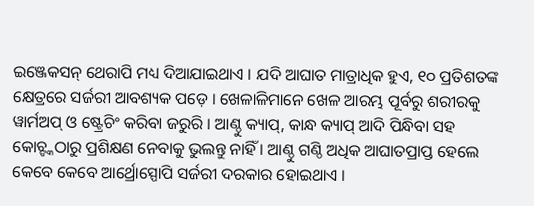ଇଞ୍ଜେକସନ୍ ଥେରାପି ମଧ୍ୟ ଦିଆଯାଇଥାଏ । ଯଦି ଆଘାତ ମାତ୍ରାଧିକ ହୁଏ, ୧୦ ପ୍ରତିଶତଙ୍କ କ୍ଷେତ୍ରରେ ସର୍ଜରୀ ଆବଶ୍ୟକ ପଡ଼େ । ଖେଳାଳିମାନେ ଖେଳ ଆରମ୍ଭ ପୂର୍ବରୁ ଶରୀରକୁ ୱାର୍ମଅପ୍ ଓ ଷ୍ଟ୍ରେଚିଂ କରିବା ଜରୁରି । ଆଣ୍ଠୁ କ୍ୟାପ୍, କାନ୍ଧ କ୍ୟାପ୍ ଆଦି ପିନ୍ଧିବା ସହ କୋଚ୍ଙ୍କଠାରୁ ପ୍ରଶିକ୍ଷଣ ନେବାକୁ ଭୁଲନ୍ତୁ ନାହିଁ । ଆଣ୍ଠୁ ଗଣ୍ଠି ଅଧିକ ଆଘାତପ୍ରାପ୍ତ ହେଲେ କେବେ କେବେ ଆର୍ଥ୍ରୋସ୍ପୋପି ସର୍ଜରୀ ଦରକାର ହୋଇଥାଏ ।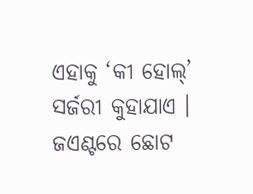ଏହାକୁ ‘କୀ ହୋଲ୍’ ସର୍ଜରୀ କୁହାଯାଏ । ଜଏଣ୍ଟରେ ଛୋଟ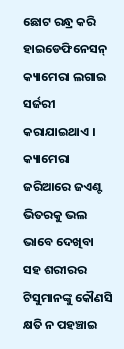ଛୋଟ ରନ୍ଧ୍ର କରି ହାଇଡେଫିନେସନ୍ କ୍ୟାମେରା ଲଗାଇ ସର୍ଜରୀ କରାଯାଇଥାଏ । କ୍ୟାମେରା ଜରିଆରେ ଜଏଣ୍ଟ ଭିତରକୁ ଭଲ ଭାବେ ଦେଖିବା ସହ ଶରୀରର ଟିସୁମାନଙ୍କୁ କୌଣସି କ୍ଷତି ନ ପହଞ୍ଚାଇ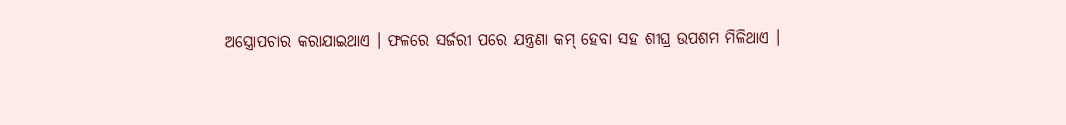ଅସ୍ତ୍ରୋପଚାର କରାଯାଇଥାଏ । ଫଳରେ ସର୍ଜରୀ ପରେ ଯନ୍ତ୍ରଣା କମ୍ ହେବା ସହ ଶୀଘ୍ର ଉପଶମ ମିଳିଥାଏ ।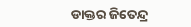ଡାକ୍ତର ଜିତେନ୍ଦ୍ର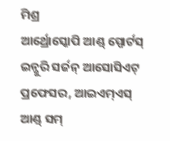ମିଶ୍ର
ଆର୍ଥ୍ରୋସ୍କୋପି ଆଣ୍ଡ୍ ସ୍ପୋର୍ଟସ୍ ଇନ୍ଜୁରି ସର୍ଜନ୍ ଆସୋସିଏଟ୍ ପ୍ରଫେସର, ଆଇଏମ୍ଏସ୍ ଆଣ୍ଡ୍ ସମ୍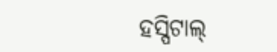ହସ୍ପିଟାଲ୍